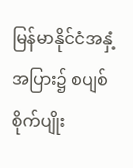မြန်မာနိုင်ငံအနှံ့အပြား၌ စပျစ်စိုက်ပျိုး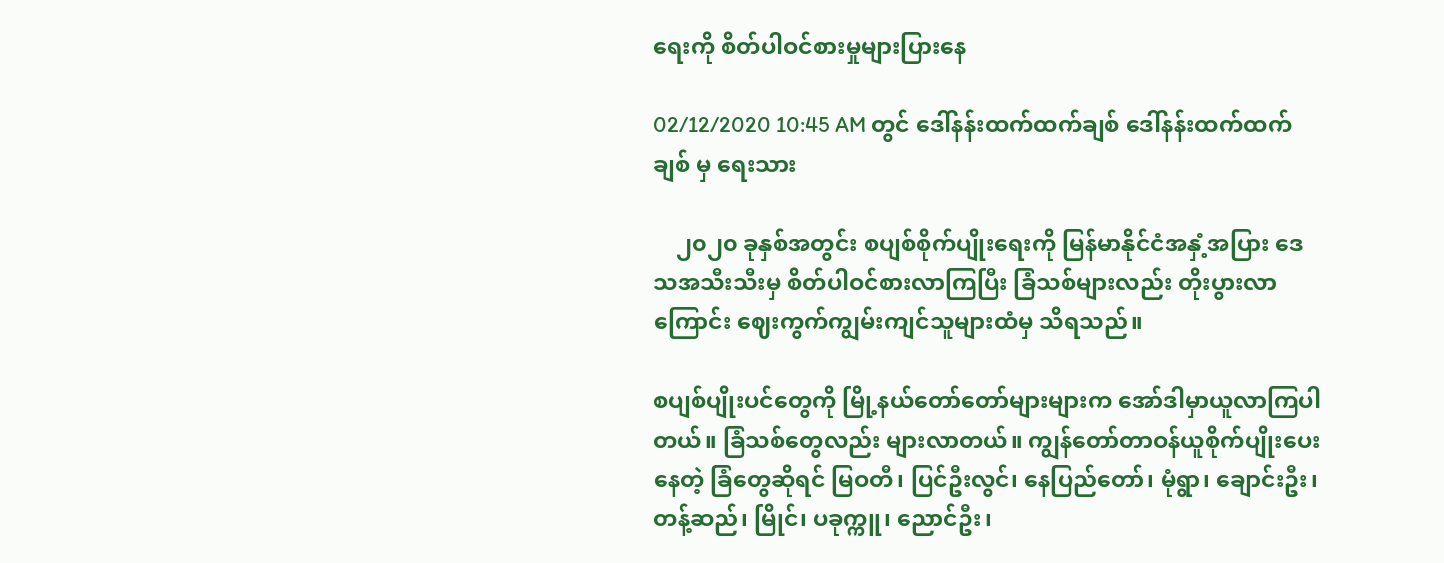ရေးကို စိတ်ပါဝင်စားမှုများပြားနေ

02/12/2020 10:45 AM တွင် ဒေါ်နန်းထက်ထက်ချစ် ဒေါ်နန်းထက်ထက်ချစ် မှ ရေးသား

    ၂၀၂၀ ခုနှစ်အတွင်း စပျစ်စိုက်ပျိုးရေးကို မြန်မာနိုင်ငံအနှံ့အပြား ဒေသအသီးသီးမှ စိတ်ပါဝင်စားလာကြပြီး ခြံသစ်များလည်း တိုးပွားလာကြောင်း ဈေးကွက်ကျွမ်းကျင်သူများထံမှ သိရသည်။

စပျစ်ပျိုးပင်တွေကို မြို့နယ်တော်တော်များများက အော်ဒါမှာယူလာကြပါတယ်။ ခြံသစ်တွေလည်း များလာတယ်။ ကျွန်တော်တာဝန်ယူစိုက်ပျိုးပေးနေတဲ့ ခြံတွေဆိုရင် မြဝတီ၊ ပြင်ဦးလွင်၊ နေပြည်တော်၊ မုံရွာ၊ ချောင်းဦး၊ တန့်ဆည်၊ မြိုင်၊ ပခုက္ကူ၊ ညောင်ဦး၊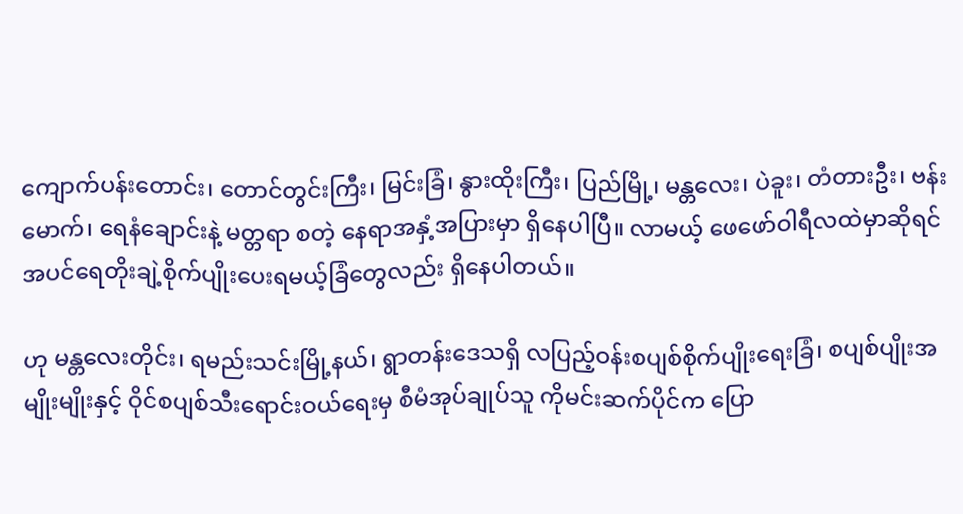ကျောက်ပန်းတောင်း၊ တောင်တွင်းကြီး၊ မြင်းခြံ၊ နွားထိုးကြီး၊ ပြည်မြို့၊ မန္တလေး၊ ပဲခူး၊ တံတားဦး၊ ဗန်းမောက်၊ ရေနံချောင်းနဲ့ မတ္တရာ စတဲ့ နေရာအနှံ့အပြားမှာ ရှိနေပါပြီ။ လာမယ့် ဖေဖော်ဝါရီလထဲမှာဆိုရင် အပင်ရေတိုးချဲ့စိုက်ပျိုးပေးရမယ့်ခြံတွေလည်း ရှိနေပါတယ်။

ဟု မန္တလေးတိုင်း၊ ရမည်းသင်းမြို့နယ်၊ ရွာတန်းဒေသရှိ လပြည့်ဝန်းစပျစ်စိုက်ပျိုးရေးခြံ၊ စပျစ်ပျိုးအမျိုးမျိုးနှင့် ဝိုင်စပျစ်သီးရောင်းဝယ်ရေးမှ စီမံအုပ်ချုပ်သူ ကိုမင်းဆက်ပိုင်က ပြော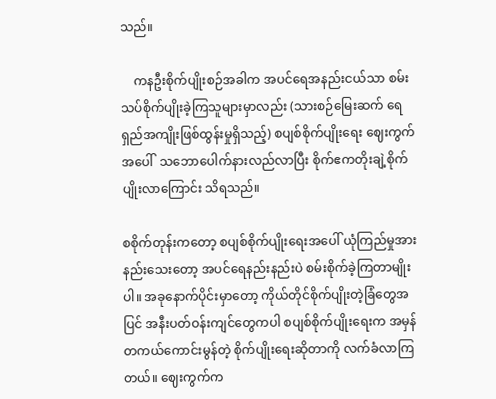သည်။

    ကနဦးစိုက်ပျိုးစဉ်အခါက အပင်ရေအနည်းငယ်သာ စမ်းသပ်စိုက်ပျိုးခဲ့ကြသူများမှာလည်း (သားစဉ်မြေးဆက် ရေရှည်အကျိုးဖြစ်ထွန်းမှုရှိသည့်) စပျစ်စိုက်ပျိုးရေး ဈေးကွက်အပေါ်  သဘောပေါက်နားလည်လာပြီး စိုက်ဧကတိုးချဲ့စိုက်ပျိုးလာကြောင်း သိရသည်။

စစိုက်တုန်းကတော့ စပျစ်စိုက်ပျိုးရေးအပေါ် ယုံကြည်မှုအားနည်းသေးတော့ အပင်ရေနည်းနည်းပဲ စမ်းစိုက်ခဲ့ကြတာမျိုးပါ။ အခုနောက်ပိုင်းမှာတော့ ကိုယ်တိုင်စိုက်ပျိုးတဲ့ခြံတွေအပြင် အနီးပတ်ဝန်းကျင်တွေကပါ စပျစ်စိုက်ပျိုးရေးက အမှန်တကယ်ကောင်းမွန်တဲ့ စိုက်ပျိုးရေးဆိုတာကို လက်ခံလာကြတယ်။ ဈေးကွက်က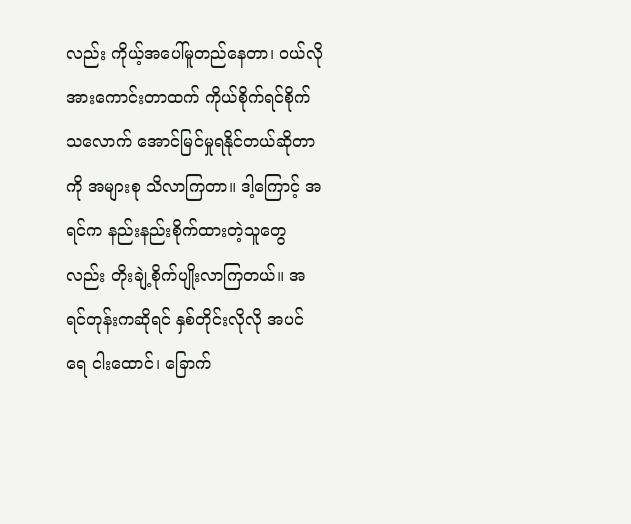လည်း ကိုယ့်အပေါ်မူတည်နေတာ၊ ဝယ်လိုအားကောင်းတာထက် ကိုယ်စိုက်ရင်စိုက်သလောက် အောင်မြင်မှုရနိုင်တယ်ဆိုတာကို အများစု သိလာကြတာ။ ဒါ့ကြောင့် အရင်က နည်းနည်းစိုက်ထားတဲ့သူတွေလည်း တိုးချဲ့စိုက်ပျိုးလာကြတယ်။ အရင်တုန်းကဆိုရင် နှစ်တိုင်းလိုလို အပင်ရေ ငါးထောင်၊ ခြောက်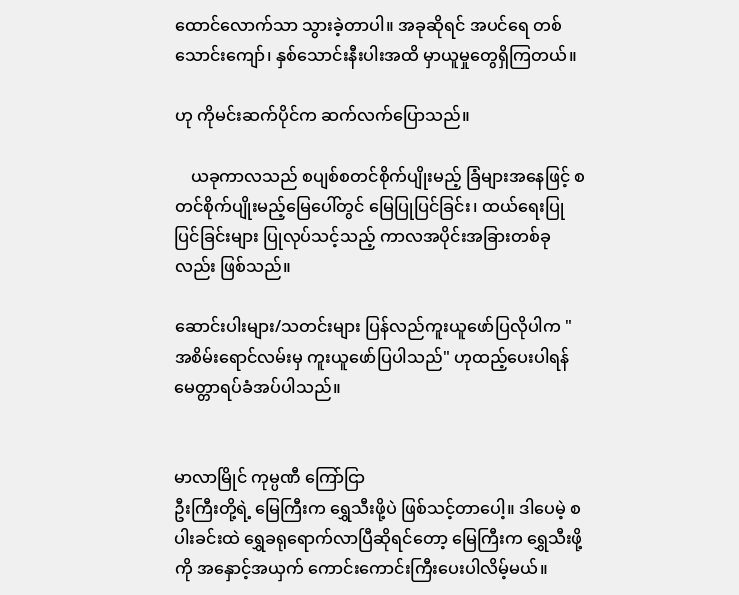ထောင်လောက်သာ သွားခဲ့တာပါ။ အခုဆိုရင် အပင်ရေ တစ်သောင်းကျော်၊ နှစ်သောင်းနီးပါးအထိ မှာယူမှုတွေရှိကြတယ်။

ဟု ကိုမင်းဆက်ပိုင်က ဆက်လက်ပြောသည်။

    ယခုကာလသည် စပျစ်စတင်စိုက်ပျိုးမည့် ခြံများအနေဖြင့် စတင်စိုက်ပျိုးမည့်မြေပေါ်တွင် မြေပြုပြင်ခြင်း၊ ထယ်ရေးပြုပြင်ခြင်းများ ပြုလုပ်သင့်သည့် ကာလအပိုင်းအခြားတစ်ခုလည်း ဖြစ်သည်။

ဆောင်းပါးများ/သတင်းများ ပြန်လည်ကူးယူဖော်ပြလိုပါက "အစိမ်းရောင်လမ်းမှ ကူးယူဖော်ပြပါသည်" ဟုထည့်ပေးပါရန် မေတ္တာရပ်ခံအပ်ပါသည်။


မာလာမြိုင် ကုမ္ပဏီ ကြော်ငြာ
ဦးကြီးတို့ရဲ့ မြေကြီးက ရွှေသီးဖို့ပဲ ဖြစ်သင့်တာပေါ့။ ဒါပေမဲ့ စပါးခင်းထဲ ရွှေခရုရောက်လာပြီဆိုရင်တော့ မြေကြီးက ရွှေသီးဖို့ကို အနှောင့်အယှက် ကောင်းကောင်းကြီးပေးပါလိမ့်မယ်။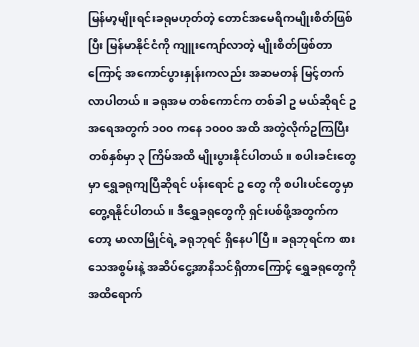မြန်မာ့မျိုးရင်းခရုမဟုတ်တဲ့ တောင်အမေရိကမျိုးစိတ်ဖြစ်ပြီး မြန်မာနိုင်ငံကို ကျူးကျော်လာတဲ့ မျိုးစိတ်ဖြစ်တာကြောင့် အကောင်ပွားနှုန်းကလည်း အဆမတန် မြင့်တက်လာပါတယ်။ ခရုအမ တစ်ကောင်က တစ်ခါ ဥ မယ်ဆိုရင် ဥအရေအတွက် ၁၀၀ ကနေ ၁၀၀၀ အထိ အတွဲလိုက်ဥကြပြီး တစ်နှစ်မှာ ၃ ကြိမ်အထိ မျိုးပွားနိုင်ပါတယ်။ စပါးခင်းတွေမှာ ရွှေခရုကျပြီဆိုရင် ပန်းရောင် ဥ တွေ ကို စပါးပင်တွေမှာ တွေ့ရနိုင်ပါတယ်။ ဒီရွှေခရုတွေကို ရှင်းပစ်ဖို့အတွက်ကတော့ မာလာမြိုင်ရဲ့ ခရုဘုရင် ရှိနေပါပြီ။ ခရုဘုရင်က စားသေအစွမ်းနဲ့ အဆိပ်ငွေ့အာနိသင်ရှိတာကြောင့် ရွှေခရုတွေကို အထိရောက်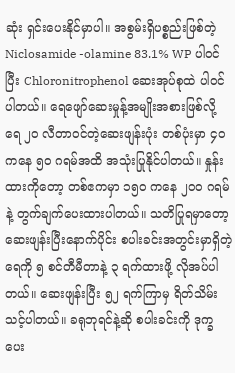ဆုံး ရှင်းပေးနိုင်မှာပါ။ အစွမ်းရှိပစ္စည်းဖြစ်တဲ့ Niclosamide -olamine 83.1% WP ပါဝင်ပြီး Chloronitrophenol ဆေးအုပ်စုထဲ ပါဝင်ပါတယ်။ ရေဖျော်ဆေးမှုန့်အမျိုးအစားဖြစ်လို့ ရေ ၂၀ လီတာဝင်တဲ့ဆေးဖျန်းပုံး တစ်ပုံးမှာ ၄၀ ကနေ ၅၀ ဂရမ်အထိ အသုံးပြုနိုင်ပါတယ်။ နှုန်းထားကိုတော့ တစ်ဧကမှာ ၁၅၀ ကနေ ၂၀၀ ဂရမ်နဲ့ တွက်ချက်ပေးထားပါတယ်။ သတိပြုရမှာတော့ ဆေးဖျန်းပြီးနောက်ပိုင်း စပါးခင်းအတွင်းမှာရှိတဲ့ ရေကို ၅ စင်တီမီတာနဲ့ ၃ ရက်ထားဖို့ လိုအပ်ပါတယ်။ ဆေးဖျန်းပြီး ၅၂ ရက်ကြာမှ ရိတ်သိမ်းသင့်ပါတယ်။ ခရုဘုရင်နဲ့ဆို စပါးခင်းကို ဒုက္ခပေး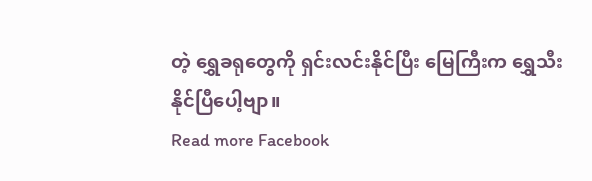တဲ့ ရွှေခရုတွေကို ရှင်းလင်းနိုင်ပြီး မြေကြီးက ရွှေသီးနိုင်ပြီပေါ့ဗျာ။
Read more Facebook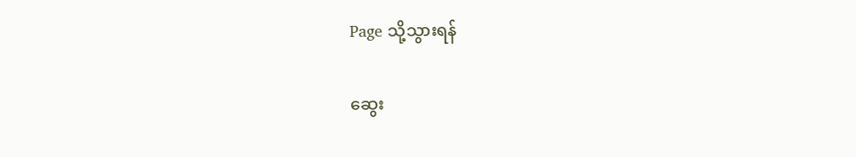Page သို့သွားရန်

ဆွေး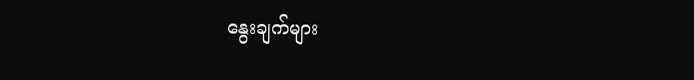နွေးချက်များ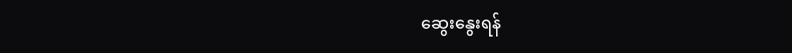ဆွေးနွေးရန်